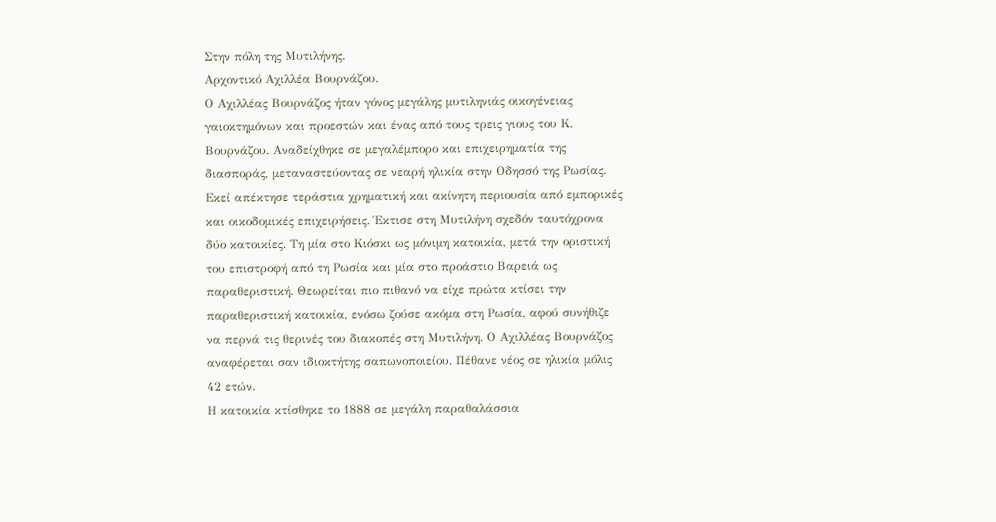Στην πόλη της Μυτιλήνης.
Αρχοντικό Αχιλλέα Βουρνάζου.
Ο Αχιλλέας Βουρνάζος ήταν γόνος μεγάλης μυτιληνιάς οικογένειας γαιοκτημόνων και προεστών και ένας από τους τρεις γιους του Κ. Βουρνάζου. Αναδείχθηκε σε μεγαλέμπορο και επιχειρηματία της διασποράς, μεταναστεύοντας σε νεαρή ηλικία στην Οδησσό της Ρωσίας. Εκεί απέκτησε τεράστια χρηματική και ακίνητη περιουσία από εμπορικές και οικοδομικές επιχειρήσεις. Έκτισε στη Μυτιλήνη σχεδόν ταυτόχρονα δύο κατοικίες. Τη μία στο Κιόσκι ως μόνιμη κατοικία, μετά την οριστική του επιστροφή από τη Ρωσία και μία στο προάστιο Βαρειά ως παραθεριστική. Θεωρείται πιο πιθανό να είχε πρώτα κτίσει την παραθεριστική κατοικία, ενόσω ζούσε ακόμα στη Ρωσία, αφού συνήθιζε να περνά τις θερινές του διακοπές στη Μυτιλήνη. Ο Αχιλλέας Βουρνάζος αναφέρεται σαν ιδιοκτήτης σαπωνοποιείου. Πέθανε νέος σε ηλικία μόλις 42 ετών.
Η κατοικία κτίσθηκε το 1888 σε μεγάλη παραθαλάσσια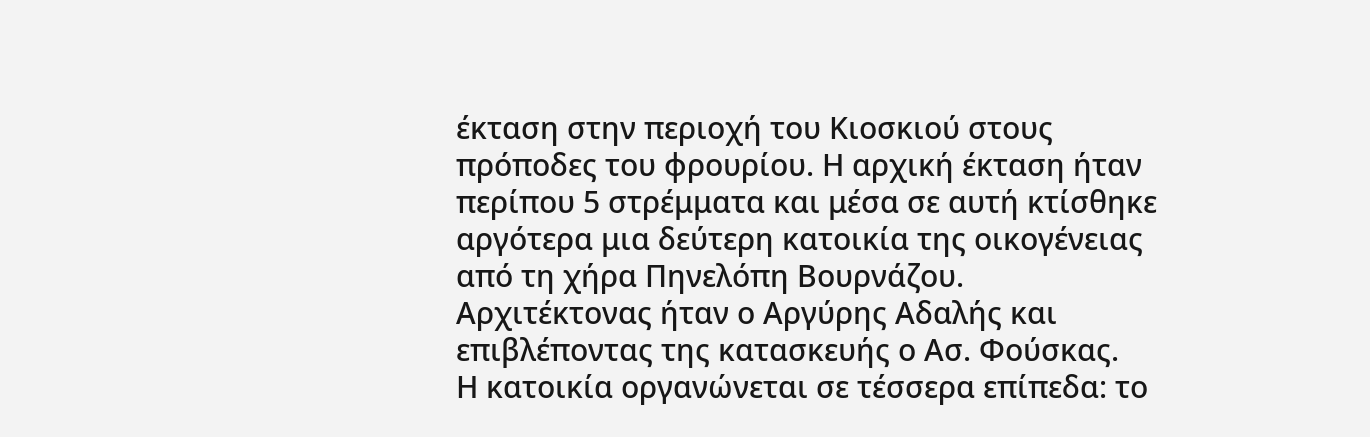έκταση στην περιοχή του Κιοσκιού στους πρόποδες του φρουρίου. Η αρχική έκταση ήταν περίπου 5 στρέμματα και μέσα σε αυτή κτίσθηκε αργότερα μια δεύτερη κατοικία της οικογένειας από τη χήρα Πηνελόπη Βουρνάζου. Αρχιτέκτονας ήταν ο Αργύρης Αδαλής και επιβλέποντας της κατασκευής ο Ασ. Φούσκας.
Η κατοικία οργανώνεται σε τέσσερα επίπεδα: το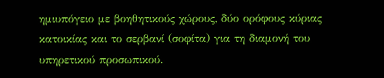ημιυπόγειο με βοηθητικούς χώρους, δύο ορόφους κύριας κατοικίας και το σερβανί (σοφίτα) για τη διαμονή του υπηρετικού προσωπικού.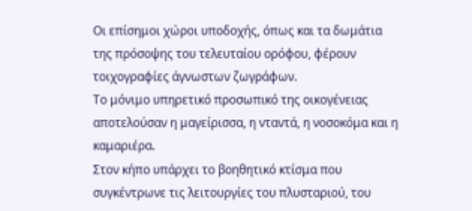Οι επίσημοι χώροι υποδοχής, όπως και τα δωμάτια της πρόσοψης του τελευταίου ορόφου, φέρουν τοιχογραφίες άγνωστων ζωγράφων.
Το μόνιμο υπηρετικό προσωπικό της οικογένειας αποτελούσαν η μαγείρισσα, η νταντά, η νοσοκόμα και η καμαριέρα.
Στον κήπο υπάρχει το βοηθητικό κτίσμα που συγκέντρωνε τις λειτουργίες του πλυσταριού, του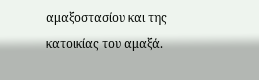αμαξοστασίου και της κατοικίας του αμαξά.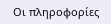Οι πληροφορίες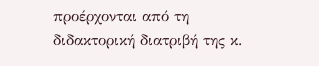προέρχονται από τη διδακτορική διατριβή της κ.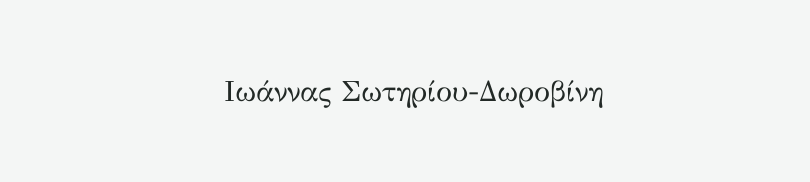Ιωάννας Σωτηρίου-Δωροβίνη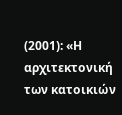(2001): «Η αρχιτεκτονική των κατοικιών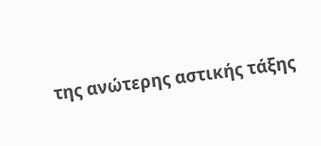της ανώτερης αστικής τάξης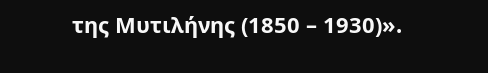της Μυτιλήνης (1850 – 1930)».